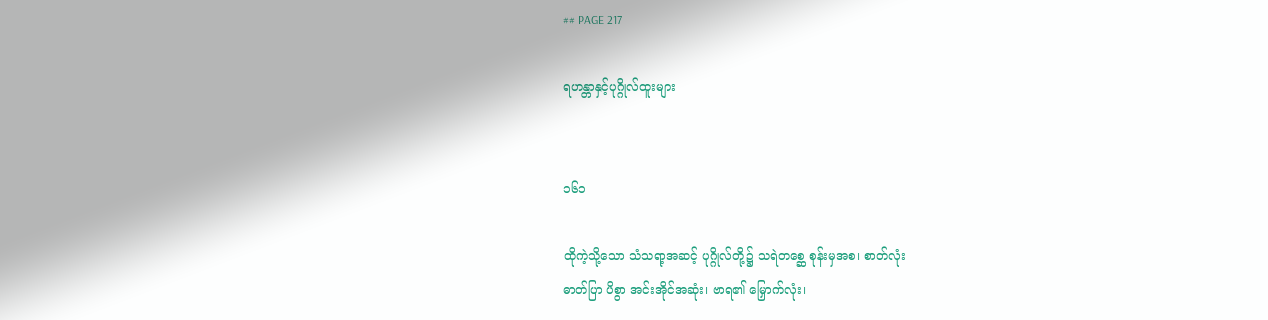## PAGE 217

ရဟန္တာနှင့်ပုဂ္ဂိုလ်ထူးများ


၁၆၁

ထိုကဲ့သို့သော သံသရာ့အဆင့် ပုဂ္ဂိုလ်တို့၌ သရဲတစ္ဆေ စုန်းမှအစ၊ စာတ်လုံး
ဓာတ်ပြာ ပိစွာ အင်းအိုင်အဆုံး၊ ဗာရ၏ မြှောက်လုံး၊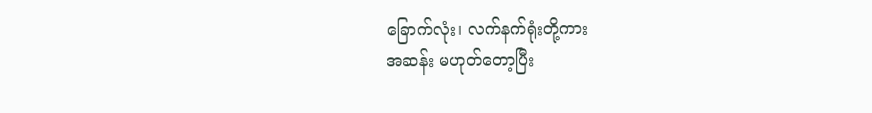ခြောက်လုံး၊ လက်နက်ရုံးတို့ကား
အဆန်း မဟုတ်တော့ပြီး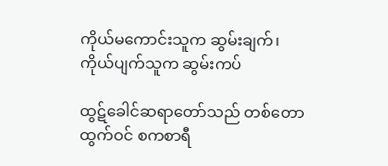ကိုယ်မကောင်းသူက ဆွမ်းချက်၊ ကိုယ်ပျက်သူက ဆွမ်းကပ်

ထွဋ်ခေါင်ဆရာတော်သည် တစ်တောထွက်ဝင် စကစာရီ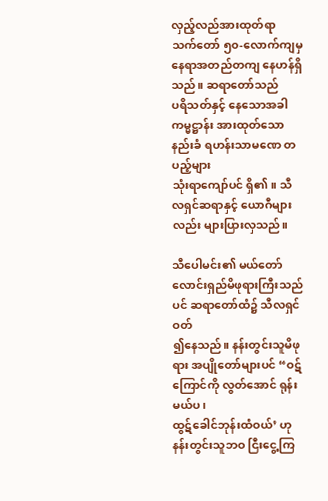လှည့်လည်အားထုတ်ရာ
သက်တော် ၅၀-လောက်ကျမှ နေရာအတည်တကျ နေဟန်ရှိသည်။ ဆရာတော်သည်
ပရိသတ်နှင့် နေသောအခါ ကမ္မဋ္ဌာန်း အားထုတ်သော နည်းခံ ရဟန်းသာမဏေ တပည့်များ
သုံးရာကျော်ပင် ရှိ၏။ သီလရှင်ဆရာနှင့် ယောဂီများလည်း များပြားလှသည်။

သီပေါမင်း၏ မယ်တော် လောင်းရှည်မိဖုရားကြီးသည်ပင် ဆရာတော်ထံ၌ သီလရှင်ဝတ်
၍နေသည်။ နန်းတွင်းသူမိဖုရား အပျိုတော်များပင် “ဝဋ်ကြောင်ကို လွတ်အောင် ရုန်းမယ်ပ၊
ထွဋ်ခေါင်ဘုန်းထံဝယ်’ ဟု နန်းတွင်းသူဘဝ ငြီးငွေ့ကြ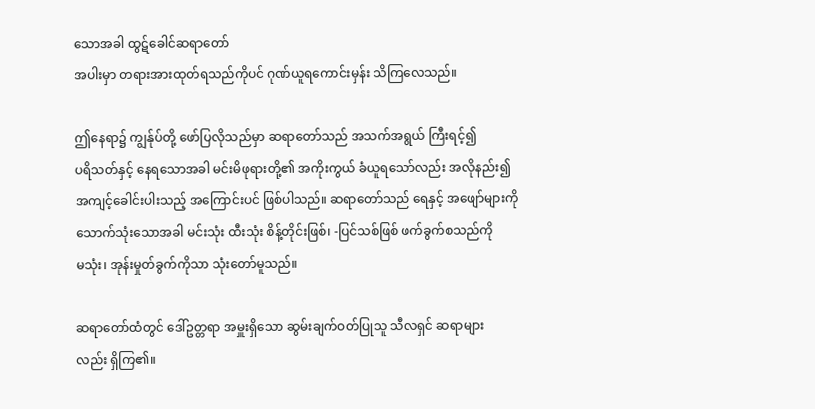သောအခါ ထွဋ်ခေါင်ဆရာတော်
အပါးမှာ တရားအားထုတ်ရသည်ကိုပင် ဂုဏ်ယူရကောင်းမှန်း သိကြလေသည်။

ဤနေရာ၌ ကျွန်ုပ်တို့ ဖော်ပြလိုသည်မှာ ဆရာတော်သည် အသက်အရွယ် ကြီးရင့်၍
ပရိသတ်နှင့် နေရသောအခါ မင်းမိဖုရားတို့၏ အကိုးကွယ် ခံယူရသော်လည်း အလိုနည်း၍
အကျင့်ခေါင်းပါးသည့် အကြောင်းပင် ဖြစ်ပါသည်။ ဆရာတော်သည် ရေနှင့် အဖျော်များကို
သောက်သုံးသောအခါ မင်းသုံး ထီးသုံး စိန့်တိုင်းဖြစ်၊ -ပြင်သစ်ဖြစ် ဖက်ခွက်စသည်ကို
မသုံး၊ အုန်းမှုတ်ခွက်ကိုသာ သုံးတော်မူသည်။

ဆရာတော်ထံတွင် ဒေါ်ဥတ္တရာ အမှူးရှိသော ဆွမ်းချက်ဝတ်ပြုသူ သီလရှင် ဆရာများ
လည်း ရှိကြ၏။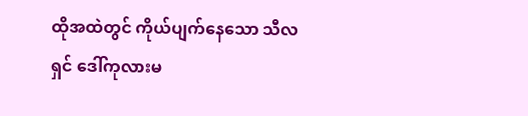ထိုအထဲတွင် ကိုယ်ပျက်နေသော သီလရှင် ဒေါ်ကုလားမ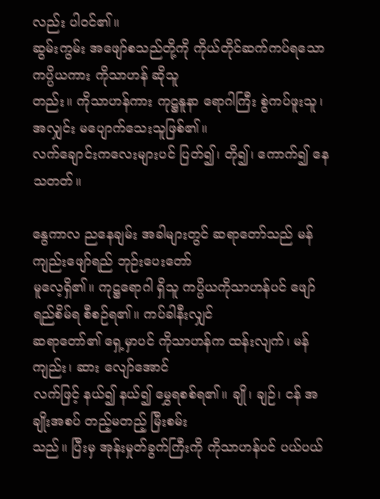လည်း ပါဝင်၏။
ဆွမ်းကွမ်း အဖျော်စသည်တို့ကို ကိုယ်တိုင်ဆက်ကပ်ရသော ကပ္ပိယကား ကိုသာဟန် ဆိုသူ
တည်း။ ကိုသာဟန်ကား ကုဋ္ဌနူနာ ရောဂါကြီး စွဲကပ်ဖူးသူ၊ အလျှင်း မပျောက်သေးသူဖြစ်၏။
လက်ချောင်းကလေးများပင် ပြတ်၍၊ တို၍၊ ကောက်၍ နေသတတ်။

နွေကာလ ညနေချမ်း အခါများတွင် ဆရာတော်သည် မန်ကျည်းဖျော်ရည် ဘုဉ်းပေးတော်
မူလေ့ရှိ၏။ ကုဋ္ဌရောဂါ ရှိသူ ကပ္ပိယကိုသာဟန်ပင် ဖျော်ရည်စိမ်ရ စီစဉ်ရ၏။ ကပ်ခါနီးလျှင်
ဆရာတော်၏ ရှေ့မှာပင် ကိုသာဟန်က ထန်းလျက်၊ မန်ကျည်း၊ ဆား လျော်အောင်
လက်ဖြင့် နယ်၍ နယ်၍ မွှေရစစ်ရ၏။ ချို၊ ချဉ်၊ ငန် အချိုးအစပ် တည့်မတည့် မြီးစမ်း
သည်။ ပြီးမှ အုန်းမှုတ်ခွက်ကြီးကို ကိုသာဟန်ပင် ပယ်ပယ်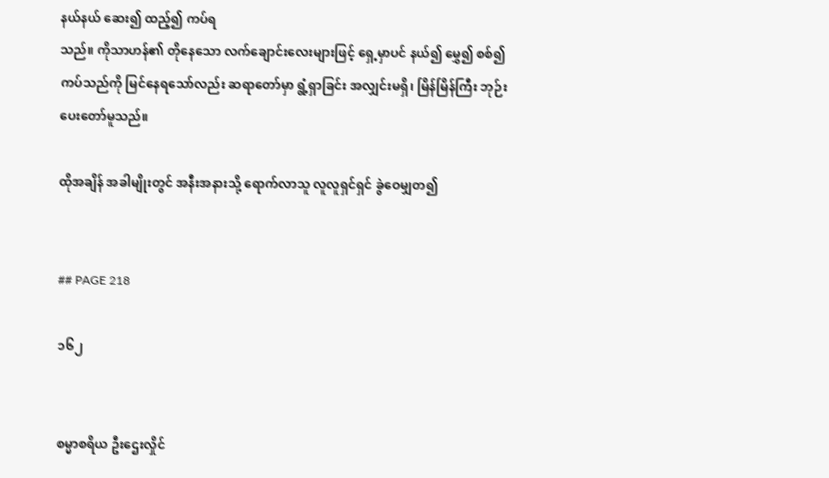နယ်နယ် ဆေး၍ ထည့်၍ ကပ်ရ
သည်။ ကိုသာဟန်၏ တိုနေသော လက်ချောင်းလေးများဖြင့် ရှေ့မှာပင် နယ်၍ မွှေ၍ စစ်၍
ကပ်သည်ကို မြင်နေရသော်လည်း ဆရာတော်မှာ ရွံ့ရှာခြင်း အလျှင်းမရှိ၊ မြိန်မြိန်ကြီး ဘုဉ်း
ပေးတော်မူသည်။

ထိုအချိန် အခါမျိုးတွင် အနီးအနားသို့ ရောက်လာသူ လူလူရှင်ရှင် ခွဲဝေမျှတ၍


## PAGE 218

၁၆၂


စမ္မာစရိယ ဦးဌေးလှိုင်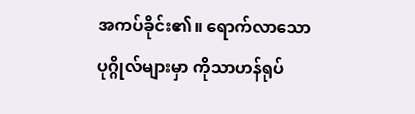အကပ်ခိုင်း၏။ ရောက်လာသော ပုဂ္ဂိုလ်များမှာ ကိုသာဟန်ရုပ်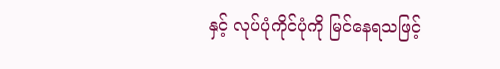နှင့် လုပ်ပုံကိုင်ပုံကို မြင်နေရသဖြင့်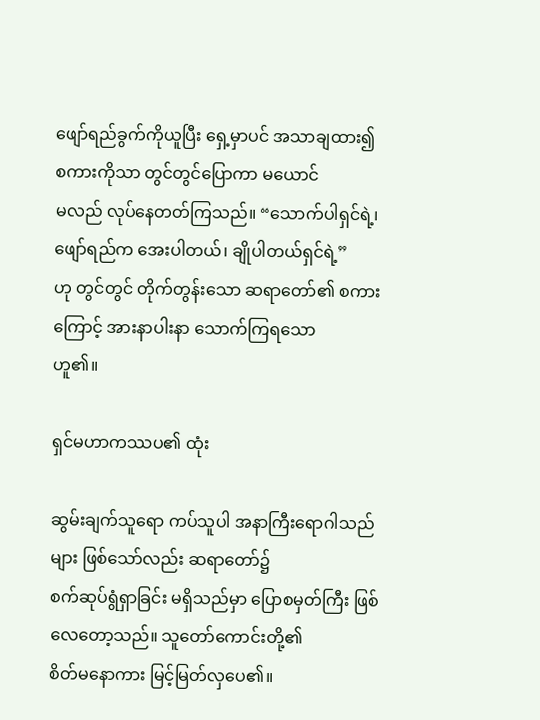ဖျော်ရည်ခွက်ကိုယူပြီး ရှေ့မှာပင် အသာချထား၍ စကားကိုသာ တွင်တွင်ပြောကာ မယောင်
မလည် လုပ်နေတတ်ကြသည်။ “သောက်ပါရှင်ရဲ့၊ ဖျော်ရည်က အေးပါတယ်၊ ချိုပါတယ်ရှင်ရဲ့”
ဟု တွင်တွင် တိုက်တွန်းသော ဆရာတော်၏ စကားကြောင့် အားနာပါးနာ သောက်ကြရသော
ဟူ၏။

ရှင်မဟာကဿပ၏ ထုံး

ဆွမ်းချက်သူရော ကပ်သူပါ အနာကြီးရောဂါသည်များ ဖြစ်သော်လည်း ဆရာတော်၌
စက်ဆုပ်ရွံရှာခြင်း မရှိသည်မှာ ပြောစမှတ်ကြီး ဖြစ်လေတော့သည်။ သူတော်ကောင်းတို့၏
စိတ်မနောကား မြင့်မြတ်လှပေ၏။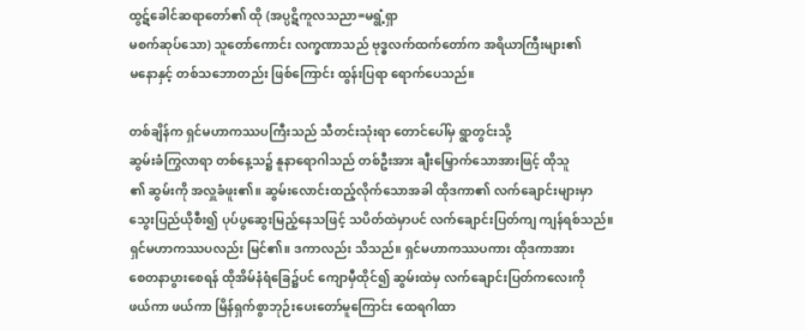ထွဋ်ခေါင်ဆရာတော်၏ ထို (အပ္ပဋိကူလသညာ=မရွံ့ရှာ
မစက်ဆုပ်သော) သူတော်ကောင်း လက္ခဏာသည် ဗုဒ္ဓလက်ထက်တော်က အရိယာကြီးများ၏
မနောနှင့် တစ်သဘောတည်း ဖြစ်ကြောင်း ထွန်းပြရာ ရောက်ပေသည်။

တစ်ချိန်က ရှင်မဟာကဿပကြီးသည် သီတင်းသုံးရာ တောင်ပေါ်မှ ရွာတွင်းသို့
ဆွမ်းခံကြွလာရာ တစ်နေ့သ၌ နူနာရောဂါသည် တစ်ဦးအား ချီးမြှောက်သောအားဖြင့် ထိုသူ
၏ ဆွမ်းကို အလှူခံဖူး၏။ ဆွမ်းလောင်းထည့်လိုက်သောအခါ ထိုဒကာ၏ လက်ချောင်းများမှာ
သွေးပြည်ယိုစီး၍ ပုပ်ပွဆွေးမြည့်နေသဖြင့် သပိတ်ထဲမှာပင် လက်ချောင်းပြတ်ကျ ကျန်ရစ်သည်။
ရှင်မဟာကဿပလည်း မြင်၏။ ဒကာလည်း သိသည်။ ရှင်မဟာကဿပကား ထိုဒကာအား
စေတနာပွားစေရန် ထိုအိမ်နံရံခြေ၌ပင် ကျောမှီထိုင်၍ ဆွမ်းထဲမှ လက်ချောင်းပြတ်ကလေးကို
ဖယ်ကာ ဖယ်ကာ မြိန်ရှက်စွာဘုဉ်းပေးတော်မူကြောင်း ထေရဂါထာ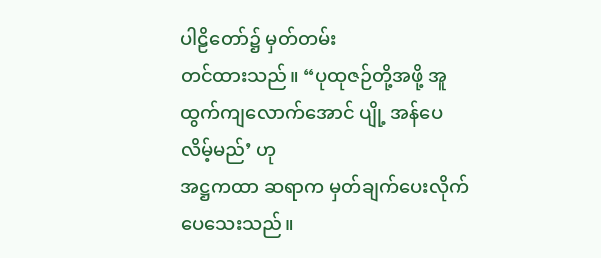ပါဠိတော်၌ မှတ်တမ်း
တင်ထားသည်။ “ပုထုဇဉ်တို့အဖို့ အူထွက်ကျလောက်အောင် ပျို့ အန်ပေလိမ့်မည်’ ဟု
အဋ္ဌကထာ ဆရာက မှတ်ချက်ပေးလိုက်ပေသေးသည်။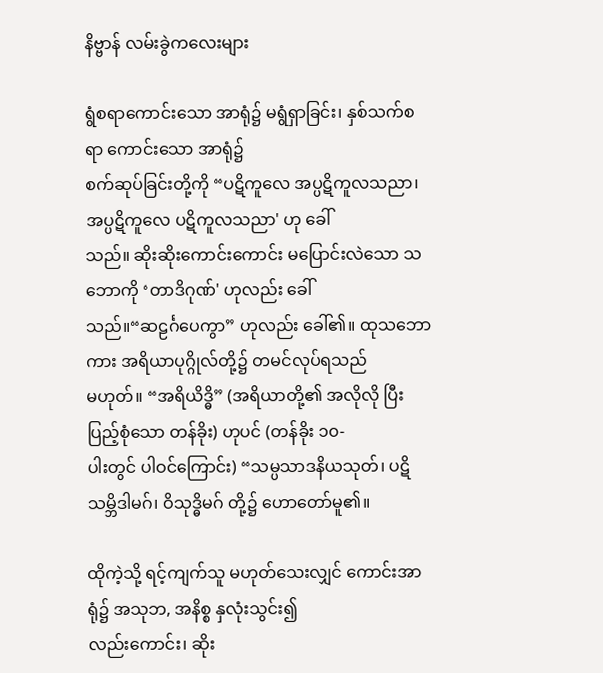နိဗ္ဗာန် လမ်းခွဲကလေးများ

ရွံစရာကောင်းသော အာရုံ၌ မရွံရှာခြင်း၊ နှစ်သက်စရာ ကောင်းသော အာရုံ၌
စက်ဆုပ်ခြင်းတို့ကို “ပဋိကူလေ အပ္ပဋိကူလသညာ၊ အပ္ပဋိကူလေ ပဋိကူလသညာ' ဟု ခေါ်
သည်။ ဆိုးဆိုးကောင်းကောင်း မပြောင်းလဲသော သဘောကို ‘တာဒိဂုဏ်' ဟုလည်း ခေါ်
သည်။“ဆဠင်္ဂပေကွာ” ဟုလည်း ခေါ်၏။ ထုသဘောကား အရိယာပုဂ္ဂိုလ်တို့၌ တမင်လုပ်ရသည်
မဟုတ်။ “အရိယိဒ္ဓိ” (အရိယာတို့၏ အလိုလို ပြီးပြည့်စုံသော တန်ခိုး) ဟုပင် (တန်ခိုး ၁၀-
ပါးတွင် ပါဝင်ကြောင်း) “သမ္ပသာဒနိယသုတ်၊ ပဋိသမ္ဘိဒါမဂ်၊ ဝိသုဒ္ဓိမဂ် တို့၌ ဟောတော်မူ၏။

ထိုကဲ့သို့ ရင့်ကျက်သူ မဟုတ်သေးလျှင် ကောင်းအာရုံ၌ အသုဘ, အနိစ္စ နှလုံးသွင်း၍
လည်းကောင်း၊ ဆိုး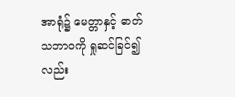အာရုံ၌ မေတ္တာနှင့် ဓာတ်သဘာဝကို ရှုဆင်ခြင်၍ လည်း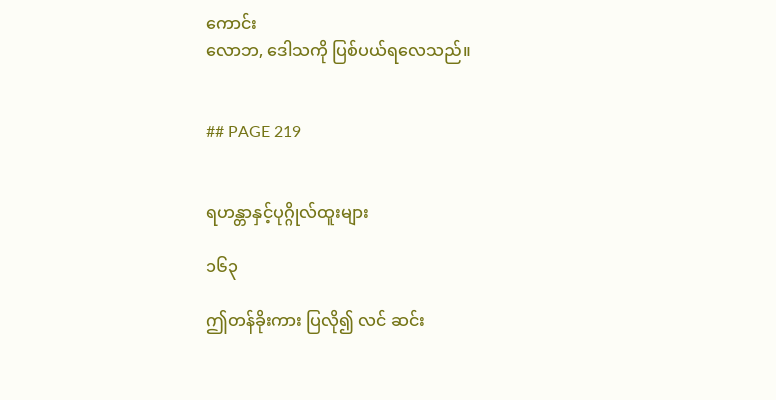ကောင်း
လောဘ, ဒေါသကို ပြစ်ပယ်ရလေသည်။


## PAGE 219


ရဟန္တာနှင့်ပုဂ္ဂိုလ်ထူးများ

၁၆၃

ဤတန်ခိုးကား ပြလို၍ လင် ဆင်း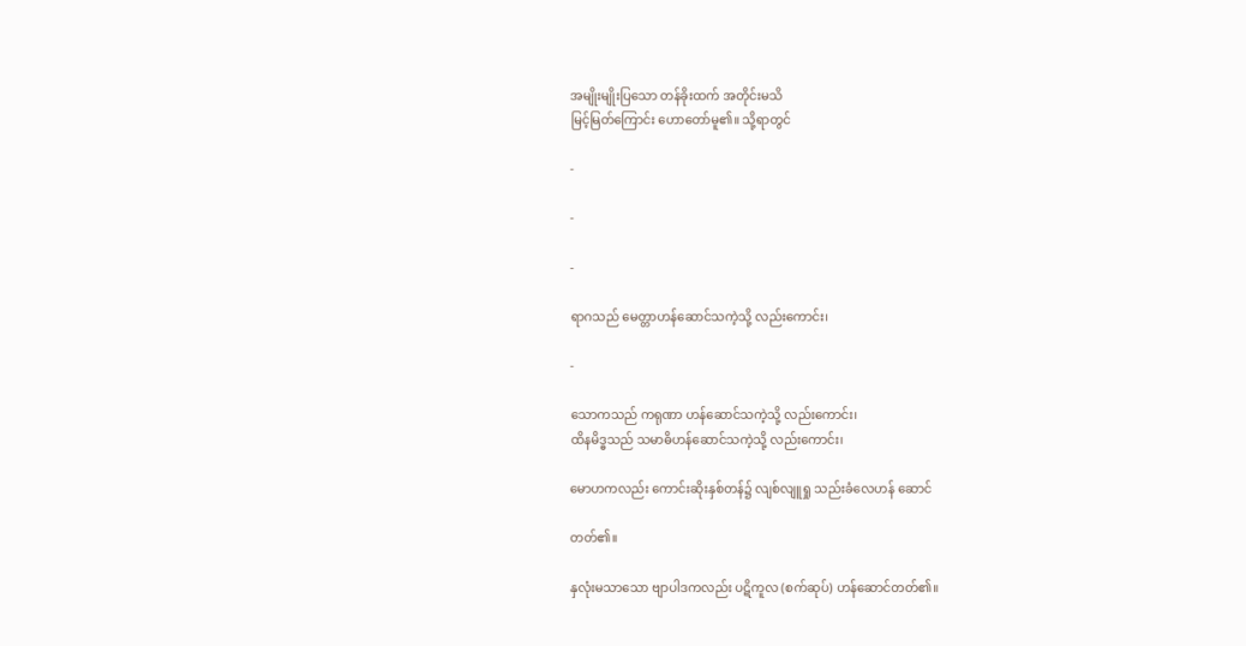အမျိုးမျိုးပြသော တန်ခိုးထက် အတိုင်းမသိ
မြင့်မြတ်ကြောင်း ဟောတော်မူ၏။ သို့ရာတွင်

-

-

-

ရာဂသည် မေတ္တာဟန်ဆောင်သကဲ့သို့ လည်းကောင်း၊

-

သောကသည် ကရုဏာ ဟန်ဆောင်သကဲ့သို့ လည်းကောင်း၊
ထိနမိဒ္ဓသည် သမာဓိဟန်ဆောင်သကဲ့သို့ လည်းကောင်း၊

မောဟကလည်း ကောင်းဆိုးနှစ်တန်၌ လျစ်လျူရှု သည်းခံလေဟန် ဆောင်

တတ်၏။

နှလုံးမသာသော ဗျာပါဒကလည်း ပဋိကူလ (စက်ဆုပ်) ဟန်ဆောင်တတ်၏။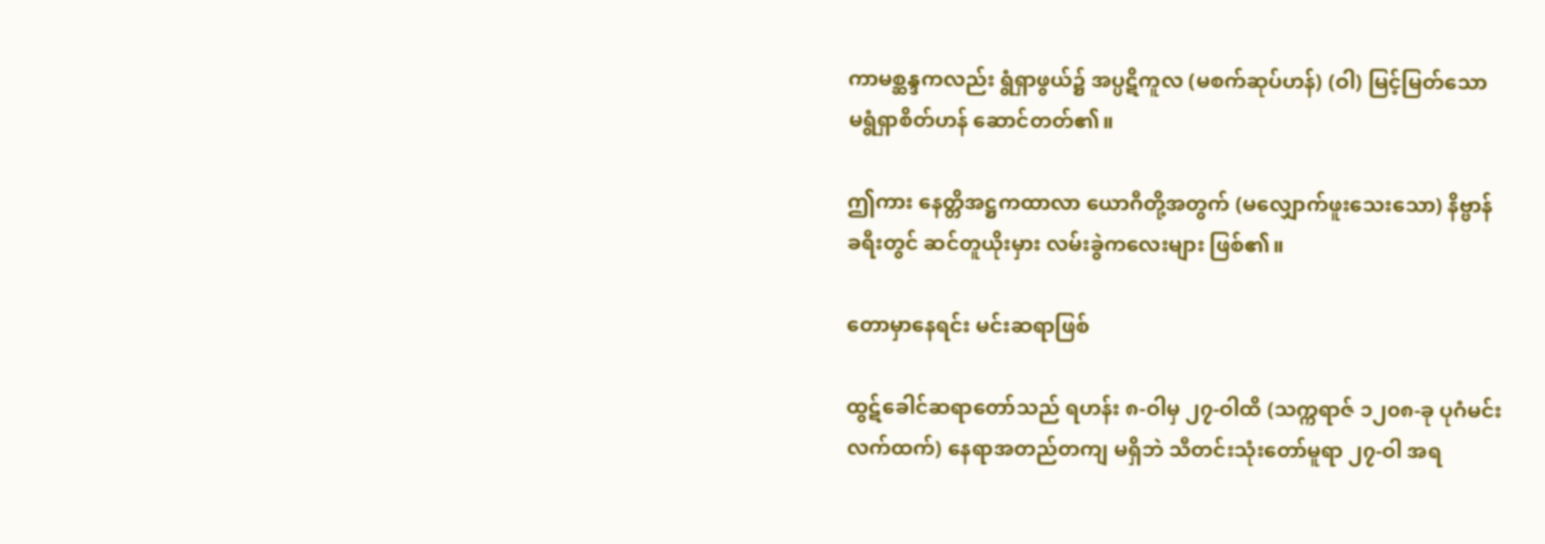ကာမစ္ဆန္ဒကလည်း ရွံရှာဖွယ်၌ အပ္ပဋိကူလ (မစက်ဆုပ်ဟန်) (ဝါ) မြင့်မြတ်သော
မရွံရှာစိတ်ဟန် ဆောင်တတ်၏။

ဤကား နေတ္တိအဋ္ဌကထာလာ ယောဂီတို့အတွက် (မလျှောက်ဖူးသေးသော) နိဗ္ဗာန်
ခရီးတွင် ဆင်တူယိုးမှား လမ်းခွဲကလေးများ ဖြစ်၏။

တောမှာနေရင်း မင်းဆရာဖြစ်

ထွဋ်ခေါင်ဆရာတော်သည် ရဟန်း ၈-ဝါမှ ၂၇-ဝါထိ (သက္ကရာဇ် ၁၂၀၈-ခု ပုဂံမင်း
လက်ထက်) နေရာအတည်တကျ မရှိဘဲ သီတင်းသုံးတော်မူရာ ၂၇-ဝါ အရ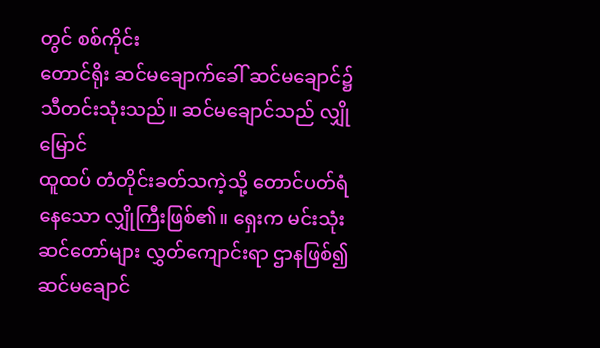တွင် စစ်ကိုင်း
တောင်ရိုး ဆင်မချောက်ခေါ် ဆင်မချောင်၌သီတင်းသုံးသည်။ ဆင်မချောင်သည် လျှိုမြောင်
ထူထပ် တံတိုင်းခတ်သကဲ့သို့ တောင်ပတ်ရံနေသော လျှိုကြီးဖြစ်၏။ ရှေးက မင်းသုံး
ဆင်တော်များ လွှတ်ကျောင်းရာ ဌာနဖြစ်၍ ဆင်မချောင်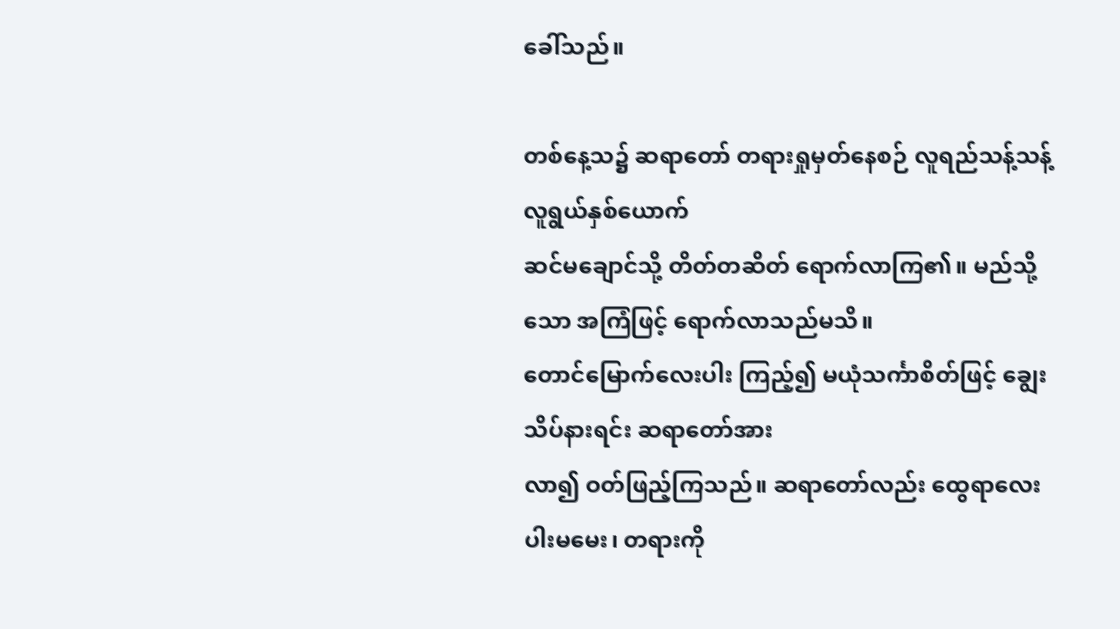ခေါ်သည်။

တစ်နေ့သ၌ ဆရာတော် တရားရှုမှတ်နေစဉ် လူရည်သန့်သန့် လူရွယ်နှစ်ယောက်
ဆင်မချောင်သို့ တိတ်တဆိတ် ရောက်လာကြ၏။ မည်သို့သော အကြံဖြင့် ရောက်လာသည်မသိ။
တောင်မြောက်လေးပါး ကြည့်၍ မယုံသင်္ကာစိတ်ဖြင့် ချွေးသိပ်နားရင်း ဆရာတော်အား
လာ၍ ဝတ်ဖြည့်ကြသည်။ ဆရာတော်လည်း ထွေရာလေးပါးမမေး၊ တရားကို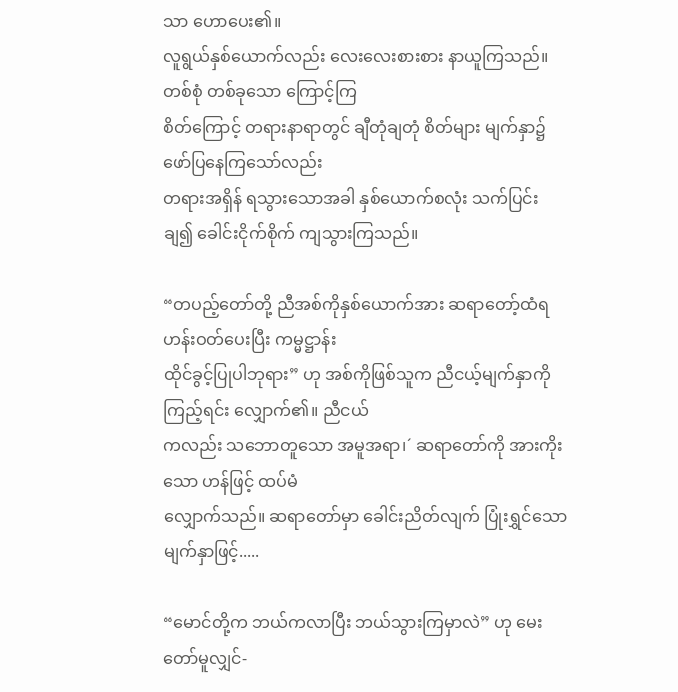သာ ဟောပေး၏။
လူရွယ်နှစ်ယောက်လည်း လေးလေးစားစား နာယူကြသည်။ တစ်စုံ တစ်ခုသော ကြောင့်ကြ
စိတ်ကြောင့် တရားနာရာတွင် ချီတုံချတုံ စိတ်များ မျက်နှာ၌ ဖော်ပြနေကြသော်လည်း
တရားအရှိန် ရသွားသောအခါ နှစ်ယောက်စလုံး သက်ပြင်းချ၍ ခေါင်းငိုက်စိုက် ကျသွားကြသည်။

“တပည့်တော်တို့ ညီအစ်ကိုနှစ်ယောက်အား ဆရာတော့်ထံရဟန်းဝတ်ပေးပြီး ကမ္မဋ္ဌာန်း
ထိုင်ခွင့်ပြုပါဘုရား” ဟု အစ်ကိုဖြစ်သူက ညီငယ့်မျက်နှာကိုကြည့်ရင်း လျှောက်၏။ ညီငယ်
ကလည်း သဘောတူသော အမူအရာ၊´ ဆရာတော်ကို အားကိုးသော ဟန်ဖြင့် ထပ်မံ
လျှောက်သည်။ ဆရာတော်မှာ ခေါင်းညိတ်လျက် ပြုံးရွှင်သော မျက်နှာဖြင့်.....

“မောင်တို့က ဘယ်ကလာပြီး ဘယ်သွားကြမှာလဲ” ဟု မေးတော်မူလျှင်-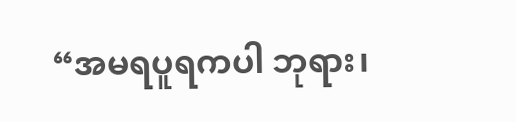“အမရပူရကပါ ဘုရား၊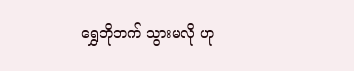ရွှေဘိုဘက် သွားမလို ဟု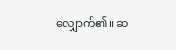လျှောက်၏။ ဆ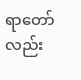ရာတော်လည်း